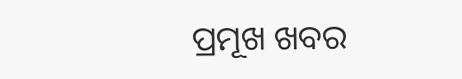ପ୍ରମୂଖ ଖବର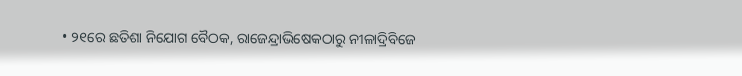• ୨୧ରେ ଛତିଶା ନିଯୋଗ ବୈଠକ, ରାଜେନ୍ଦ୍ରାଭିଷେକଠାରୁ ନୀଳାଦ୍ରିବିଜେ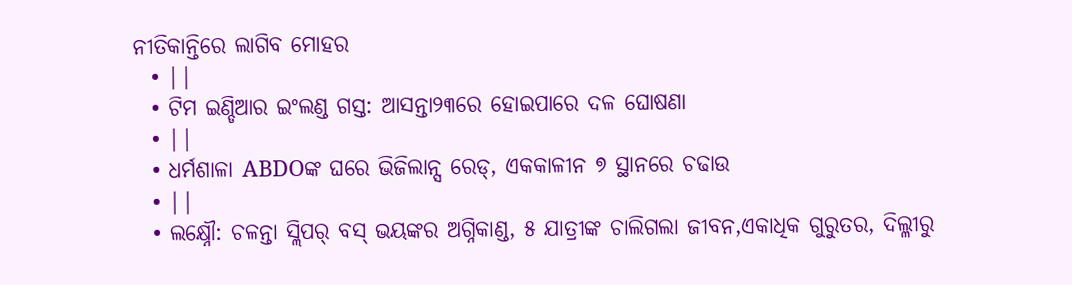ନୀତିକାନ୍ତିରେ ଲାଗିବ ମୋହର
  • ||
  • ଟିମ ଇଣ୍ଡିଆର ଇଂଲଣ୍ଡ ଗସ୍ତ: ଆସନ୍ତା୨୩ରେ ହୋଇପାରେ ଦଳ ଘୋଷଣା
  • ||
  • ଧର୍ମଶାଳା ABDOଙ୍କ ଘରେ ଭିଜିଲାନ୍ସ ରେଡ୍‌, ଏକକାଳୀନ ୭ ସ୍ଥାନରେ ଚଢାଉ
  • ||
  • ଲକ୍ଷ୍ନୌ: ଚଳନ୍ତା ସ୍ଲିପର୍‌ ବସ୍ ଭୟଙ୍କର ଅଗ୍ନିକାଣ୍ଡ, ୫ ଯାତ୍ରୀଙ୍କ ଚାଲିଗଲା ଜୀବନ,ଏକାଧିକ ଗୁରୁତର, ଦିଲ୍ଳୀରୁ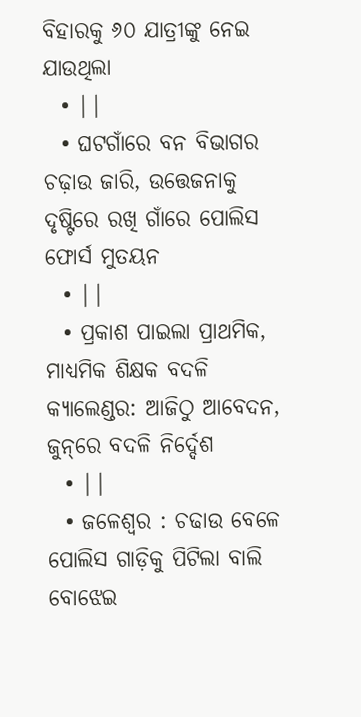ବିହାରକୁ ୬୦ ଯାତ୍ରୀଙ୍କୁ ନେଇ ଯାଉଥିଲା
  • ||
  • ଘଟଗାଁରେ ବନ ବିଭାଗର ଚଢ଼ାଉ ଜାରି, ଉତ୍ତେଜନାକୁ ଦୃଷ୍ଟିରେ ରଖି ଗାଁରେ ପୋଲିସ ଫୋର୍ସ ମୁତୟନ
  • ||
  • ପ୍ରକାଶ ପାଇଲା ପ୍ରାଥମିକ, ମାଧ୍ୟମିକ ଶିକ୍ଷକ ବଦଳି କ୍ୟାଲେଣ୍ଡର: ଆଜିଠୁ ଆବେଦନ, ଜୁନ୍‌ରେ ବଦଳି ନିର୍ଦ୍ଦେଶ
  • ||
  • ଜଳେଶ୍ୱର : ଚଢାଉ ବେଳେ ପୋଲିସ ଗାଡ଼ିକୁ ପିଟିଲା ବାଲି ବୋଝେଇ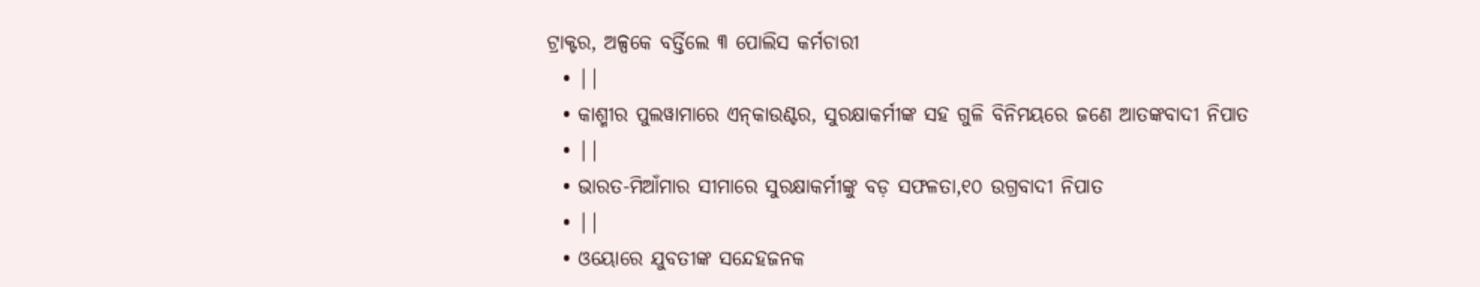ଟ୍ରାକ୍ଟର, ଅଳ୍ପକେ ବର୍ତ୍ତିଲେ ୩ ପୋଲିସ କର୍ମଚାରୀ
  • ||
  • କାଶ୍ମୀର ପୁଲୱାମାରେ ଏନ୍‌କାଉଣ୍ଟର, ସୁରକ୍ଷାକର୍ମୀଙ୍କ ସହ ଗୁଳି ବିନିମୟରେ ଜଣେ ଆତଙ୍କବାଦୀ ନିପାତ
  • ||
  • ଭାରତ-ମିଆଁମାର ସୀମାରେ ସୁରକ୍ଷାକର୍ମୀଙ୍କୁ ବଡ଼ ସଫଳତା,୧୦ ଉଗ୍ରବାଦୀ ନିପାତ
  • ||
  • ଓୟୋରେ ଯୁବତୀଙ୍କ ସନ୍ଦେହଜନକ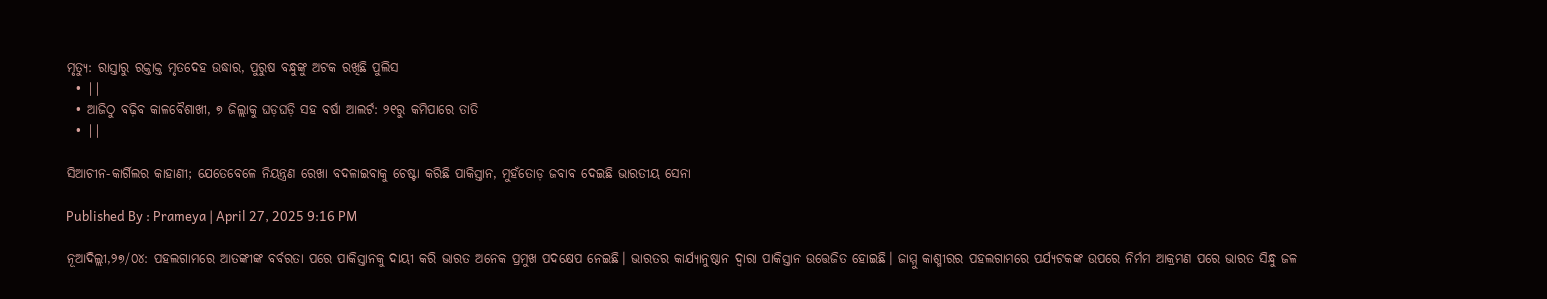ମୃତ୍ୟୁ: ରାସ୍ତାରୁ ରକ୍ତାକ୍ତ ମୃତଦେହ ଉଦ୍ଧାର, ପୁରୁଷ ବନ୍ଧୁଙ୍କୁ ଅଟକ ରଖିଛି ପୁଲିସ
  • ||
  • ଆଜିଠୁ ବଢ଼ିବ କାଳବୈଶାଖୀ, ୭ ଜିଲ୍ଲାକୁ ଘଡ଼ଘଡ଼ି ସହ ବର୍ଷା ଆଲର୍ଟ: ୨୧ରୁ କମିପାରେ ତାତି
  • ||

ସିଆଚୀନ-କାର୍ଗିଲର କାହାଣୀ; ଯେତେବେଳେ ନିୟନ୍ତ୍ରଣ ରେଖା ବଦଳାଇବାକୁ ଚେଷ୍ଟା କରିଛି ପାକିସ୍ତାନ, ମୁହଁତୋଡ଼ ଜବାବ ଦେଇଛି ଭାରତୀୟ ସେନା

Published By : Prameya | April 27, 2025 9:16 PM

ନୂଆଦିଲ୍ଲୀ,୨୭/୦୪: ପହଲଗାମରେ ଆତଙ୍କୀଙ୍କ ବର୍ବରତା ପରେ ପାକିସ୍ତାନକୁ ଦାୟୀ କରି ଭାରତ ଅନେକ ପ୍ରମୁଖ ପଦକ୍ଷେପ ନେଇଛି। ଭାରତର କାର୍ଯ୍ୟାନୁଷ୍ଠାନ ଦ୍ୱାରା ପାକିସ୍ତାନ ଉତ୍ତେଜିତ ହୋଇଛି। ଜାମ୍ମୁ କାଶ୍ମୀରର ପହଲଗାମରେ ପର୍ଯ୍ୟଟକଙ୍କ ଉପରେ ନିର୍ମମ ଆକ୍ରମଣ ପରେ ଭାରତ ସିନ୍ଧୁ ଜଳ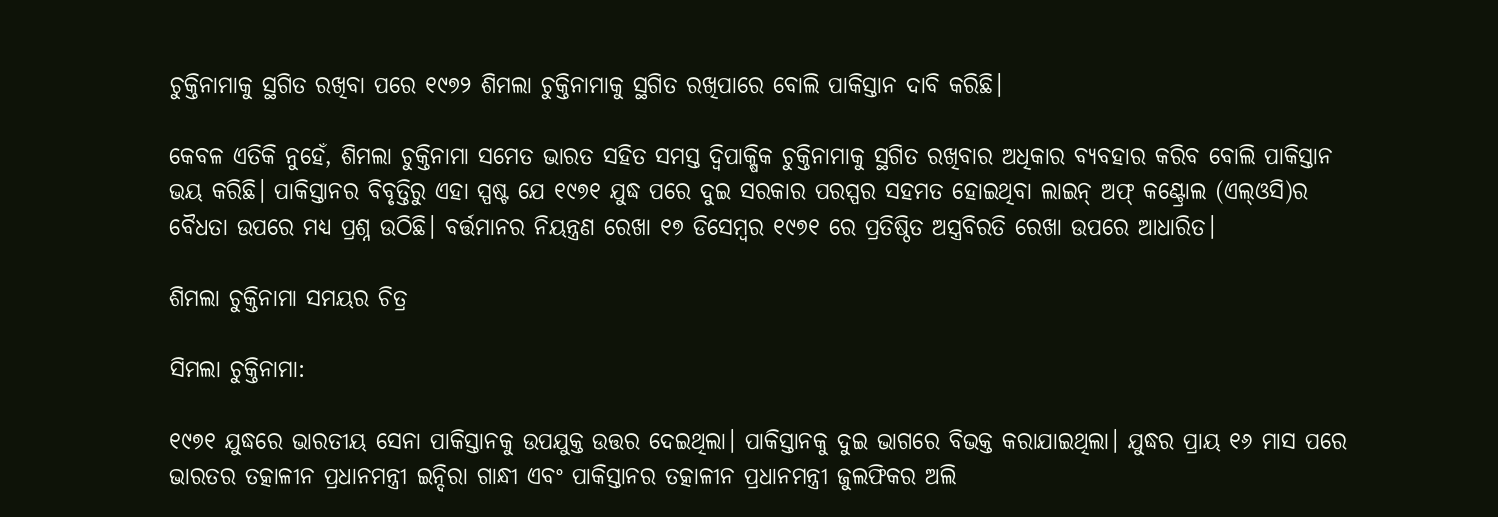ଚୁକ୍ତିନାମାକୁ ସ୍ଥଗିତ ରଖିବା ପରେ ୧୯୭୨ ଶିମଲା ଚୁକ୍ତିନାମାକୁ ସ୍ଥଗିତ ରଖିପାରେ ବୋଲି ପାକିସ୍ତାନ ଦାବି କରିଛି।

କେବଳ ଏତିକି ନୁହେଁ, ଶିମଲା ଚୁକ୍ତିନାମା ସମେତ ଭାରତ ସହିତ ସମସ୍ତ ଦ୍ୱିପାକ୍ଷିକ ଚୁକ୍ତିନାମାକୁ ସ୍ଥଗିତ ରଖିବାର ଅଧିକାର ବ୍ୟବହାର କରିବ ବୋଲି ପାକିସ୍ତାନ ଭୟ କରିଛି। ପାକିସ୍ତାନର ବିବୃତ୍ତିରୁ ଏହା ସ୍ପଷ୍ଟ ଯେ ୧୯୭୧ ଯୁଦ୍ଧ ପରେ ଦୁଇ ସରକାର ପରସ୍ପର ସହମତ ହୋଇଥିବା ଲାଇନ୍ ଅଫ୍ କଣ୍ଟ୍ରୋଲ (ଏଲ୍‌ଓସି)ର ବୈଧତା ଉପରେ ମଧ୍ୟ ପ୍ରଶ୍ନ ଉଠିଛି। ବର୍ତ୍ତମାନର ନିୟନ୍ତ୍ରଣ ରେଖା ୧୭ ଡିସେମ୍ବର ୧୯୭୧ ରେ ପ୍ରତିଷ୍ଠିତ ଅସ୍ତ୍ରବିରତି ରେଖା ଉପରେ ଆଧାରିତ।

ଶିମଲା ଚୁକ୍ତିନାମା ସମୟର ଚିତ୍ର

ସିମଲା ଚୁକ୍ତିନାମା:

୧୯୭୧ ଯୁଦ୍ଧରେ ଭାରତୀୟ ସେନା ପାକିସ୍ତାନକୁ ଉପଯୁକ୍ତ ଉତ୍ତର ଦେଇଥିଲା। ପାକିସ୍ତାନକୁ ଦୁଇ ଭାଗରେ ବିଭକ୍ତ କରାଯାଇଥିଲା। ଯୁଦ୍ଧର ପ୍ରାୟ ୧୬ ମାସ ପରେ ଭାରତର ତତ୍କାଳୀନ ପ୍ରଧାନମନ୍ତ୍ରୀ ଇନ୍ଦିରା ଗାନ୍ଧୀ ଏବଂ ପାକିସ୍ତାନର ତତ୍କାଳୀନ ପ୍ରଧାନମନ୍ତ୍ରୀ ଜୁଲଫିକର ଅଲି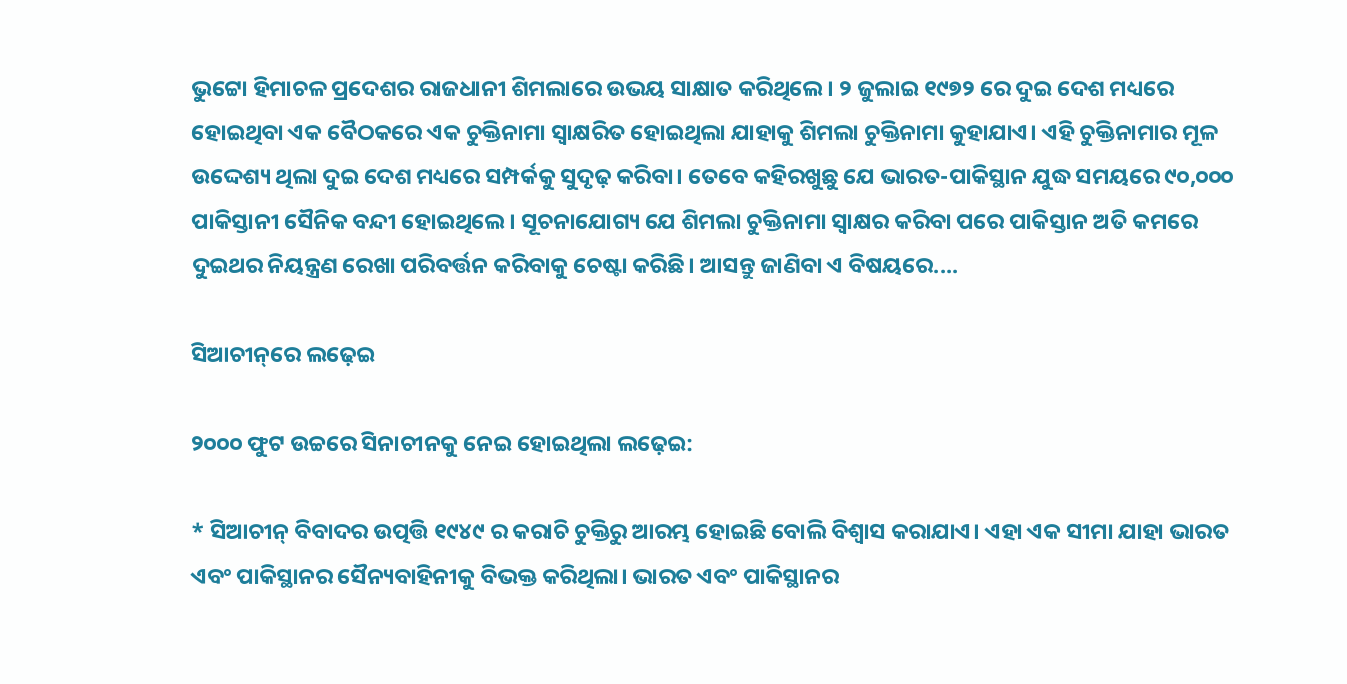ଭୁଟ୍ଟୋ ହିମାଚଳ ପ୍ରଦେଶର ରାଜଧାନୀ ଶିମଲାରେ ଉଭୟ ସାକ୍ଷାତ କରିଥିଲେ। ୨ ଜୁଲାଇ ୧୯୭୨ ରେ ଦୁଇ ଦେଶ ମଧ୍ୟରେ ହୋଇଥିବା ଏକ ବୈଠକରେ ଏକ ଚୁକ୍ତିନାମା ସ୍ୱାକ୍ଷରିତ ହୋଇଥିଲା ଯାହାକୁ ଶିମଲା ଚୁକ୍ତିନାମା କୁହାଯାଏ। ଏହି ଚୁକ୍ତିନାମାର ମୂଳ ଉଦ୍ଦେଶ୍ୟ ଥିଲା ଦୁଇ ଦେଶ ମଧ୍ୟରେ ସମ୍ପର୍କକୁ ସୁଦୃଢ଼ କରିବା। ତେବେ କହିରଖୁଛୁ ଯେ ଭାରତ-ପାକିସ୍ଥାନ ଯୁଦ୍ଧ ସମୟରେ ୯୦,୦୦୦ ପାକିସ୍ତାନୀ ସୈନିକ ବନ୍ଦୀ ହୋଇଥିଲେ। ସୂଚନାଯୋଗ୍ୟ ଯେ ଶିମଲା ଚୁକ୍ତିନାମା ସ୍ୱାକ୍ଷର କରିବା ପରେ ପାକିସ୍ତାନ ଅତି କମରେ ଦୁଇଥର ନିୟନ୍ତ୍ରଣ ରେଖା ପରିବର୍ତ୍ତନ କରିବାକୁ ଚେଷ୍ଟା କରିଛି। ଆସନ୍ତୁ ଜାଣିବା ଏ ବିଷୟରେ....

ସିଆଚୀନ୍‌ରେ ଲଢ଼େଇ

୨୦୦୦ ଫୁଟ ଉଚ୍ଚରେ ସିନାଚୀନକୁ ନେଇ ହୋଇଥିଲା ଲଢ଼େଇ:

* ସିଆଚୀନ୍ ବିବାଦର ଉତ୍ପତ୍ତି ୧୯୪୯ ର କରାଚି ଚୁକ୍ତିରୁ ଆରମ୍ଭ ହୋଇଛି ବୋଲି ବିଶ୍ୱାସ କରାଯାଏ। ଏହା ଏକ ସୀମା ଯାହା ଭାରତ ଏବଂ ପାକିସ୍ଥାନର ସୈନ୍ୟବାହିନୀକୁ ବିଭକ୍ତ କରିଥିଲା। ଭାରତ ଏବଂ ପାକିସ୍ଥାନର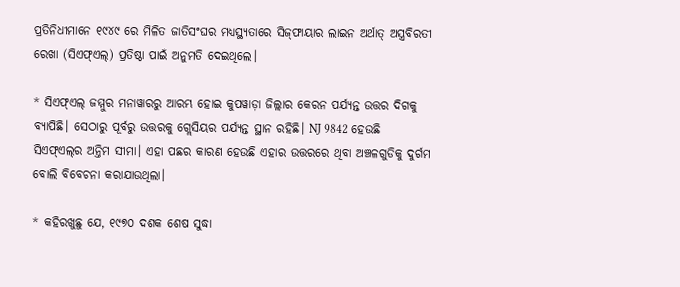ପ୍ରତିନିଧୀମାନେ ୧୯୪୯ ରେ ମିଳିତ ଜାତିସଂଘର ମଧ୍ୟସ୍ଥ୍ୟତାରେ ସିଜ୍‌ଫାୟାର ଲାଇନ ଅର୍ଥାତ୍‌ ଅସ୍ତ୍ରବିରତୀ ରେଖା (ସିଏଫ୍‌ଏଲ୍‌) ପ୍ରତିଷ୍ଠା ପାଇଁ ଅନୁମତି ଦେଇଥିଲେ।

* ସିଏଫ୍‌ଏଲ୍‌ ଜମ୍ମୁର ମନାୱାରରୁ ଆରମ୍ଭ ହୋଇ କୁପୱାଡ଼ା ଜିଲ୍ଲାର କେରନ ପର୍ଯ୍ୟନ୍ତ ଉତ୍ତର ଦିଗକୁ ବ୍ୟାପିଛି। ସେଠାରୁ ପୂର୍ବରୁ ଉତ୍ତରକୁ ଗ୍ଲେସିୟର ପର୍ଯ୍ୟନ୍ତ ସ୍ଥାନ ରହିଛି। NJ 9842 ହେଉଛି ସିଏଫ୍‌ଏଲ୍‌ର ଅନ୍ତିମ ସୀମା। ଏହା ପଛର କାରଣ ହେଉଛି ଏହାର ଉତ୍ତରରେ ଥିବା ଅଞ୍ଚଳଗୁଡିକୁ ଦୁର୍ଗମ ବୋଲି ବିବେଚନା କରାଯାଉଥିଲା।

* କହିରଖୁଛୁ ଯେ, ୧୯୭୦ ଦଶକ ଶେଷ ସୁଦ୍ଧା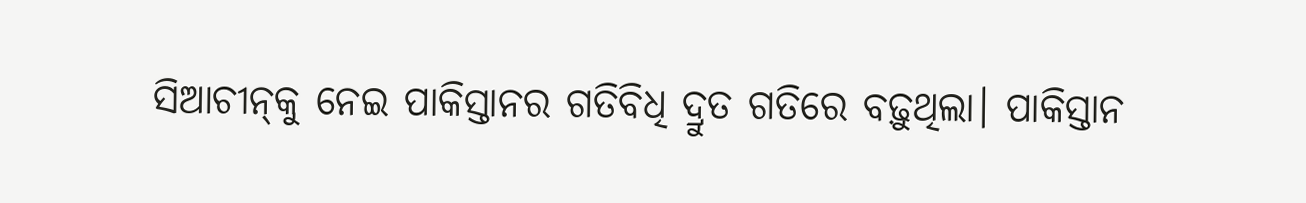ସିଆଚୀନ୍‌କୁ ନେଇ ପାକିସ୍ତାନର ଗତିବିଧି ଦ୍ରୁତ ଗତିରେ ବଢ଼ୁଥିଲା। ପାକିସ୍ତାନ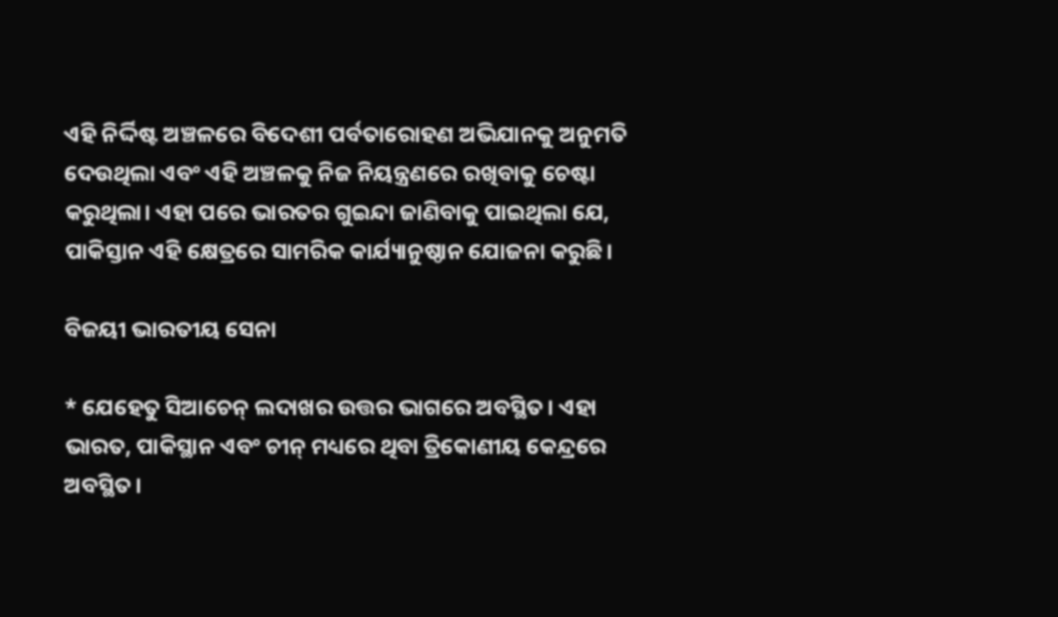ଏହି ନିର୍ଦ୍ଦିଷ୍ଟ ଅଞ୍ଚଳରେ ବିଦେଶୀ ପର୍ବତାରୋହଣ ଅଭିଯାନକୁ ଅନୁମତି ଦେଉଥିଲା ଏବଂ ଏହି ଅଞ୍ଚଳକୁ ନିଜ ନିୟନ୍ତ୍ରଣରେ ରଖିବାକୁ ଚେଷ୍ଟା କରୁଥିଲା। ଏହା ପରେ ଭାରତର ଗୁଇନ୍ଦା ଜାଣିବାକୁ ପାଇଥିଲା ଯେ, ପାକିସ୍ତାନ ଏହି କ୍ଷେତ୍ରରେ ସାମରିକ କାର୍ଯ୍ୟାନୁଷ୍ଠାନ ଯୋଜନା କରୁଛି।

ବିଜୟୀ ଭାରତୀୟ ସେନା

* ଯେହେତୁ ସିଆଚେନ୍ ଲଦାଖର ଉତ୍ତର ଭାଗରେ ଅବସ୍ଥିତ। ଏହା ଭାରତ, ପାକିସ୍ଥାନ ଏବଂ ଚୀନ୍ ମଧ୍ୟରେ ଥିବା ତ୍ରିକୋଣୀୟ କେନ୍ଦ୍ରରେ ଅବସ୍ଥିତ।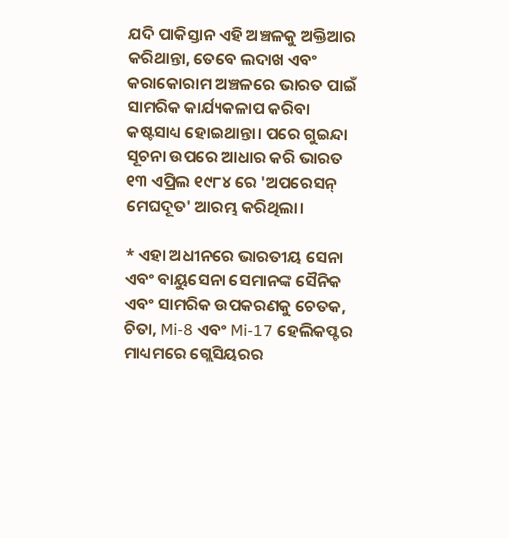ଯଦି ପାକିସ୍ତାନ ଏହି ଅଞ୍ଚଳକୁ ଅକ୍ତିଆର କରିଥାନ୍ତା, ତେବେ ଲଦାଖ ଏବଂ କରାକୋରାମ ଅଞ୍ଚଳରେ ଭାରତ ପାଇଁ ସାମରିକ କାର୍ଯ୍ୟକଳାପ କରିବା କଷ୍ଟସାଧ୍ୟ ହୋଇଥାନ୍ତା। ପରେ ଗୁଇନ୍ଦା ସୂଚନା ଉପରେ ଆଧାର କରି ଭାରତ ୧୩ ଏପ୍ରିଲ ୧୯୮୪ ରେ 'ଅପରେସନ୍ ମେଘଦୂତ' ଆରମ୍ଭ କରିଥିଲା।

* ଏହା ଅଧୀନରେ ଭାରତୀୟ ସେନା ଏବଂ ବାୟୁସେନା ସେମାନଙ୍କ ସୈନିକ ଏବଂ ସାମରିକ ଉପକରଣକୁ ଚେତକ, ଚିତା, Mi-8 ଏବଂ Mi-17 ହେଲିକପ୍ଟର ମାଧ୍ୟମରେ ଗ୍ଲେସିୟରର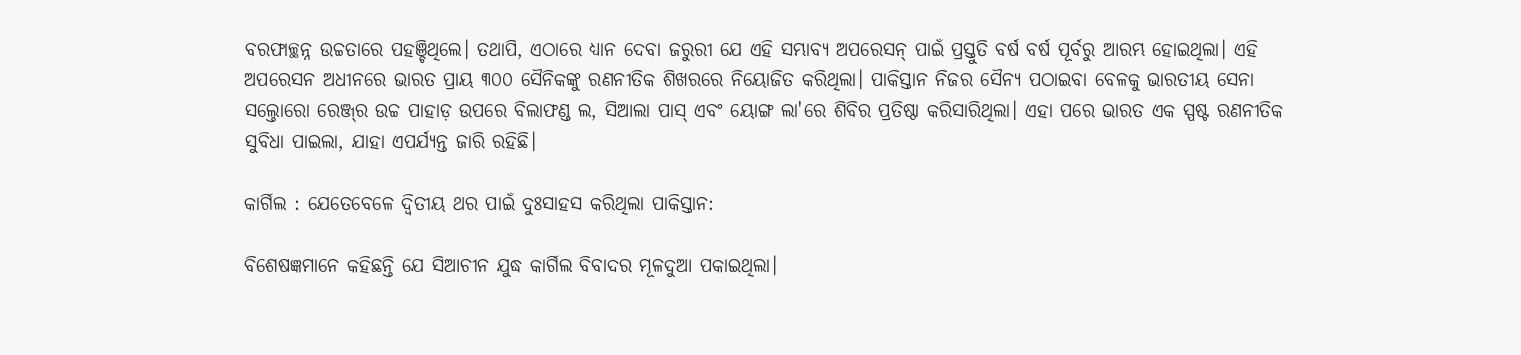ବରଫାଚ୍ଛନ୍ନ ଉଚ୍ଚତାରେ ପହଞ୍ଚିଥିଲେ। ତଥାପି, ଏଠାରେ ଧ୍ୟାନ ଦେବା ଜରୁରୀ ଯେ ଏହି ସମ୍ଭାବ୍ୟ ଅପରେସନ୍ ପାଇଁ ପ୍ରସ୍ତୁତି ବର୍ଷ ବର୍ଷ ପୂର୍ବରୁ ଆରମ୍ଭ ହୋଇଥିଲା। ଏହି ଅପରେସନ ଅଧୀନରେ ଭାରତ ପ୍ରାୟ ୩୦୦ ସୈନିକଙ୍କୁ ରଣନୀତିକ ଶିଖରରେ ନିୟୋଜିତ କରିଥିଲା। ପାକିସ୍ତାନ ନିଜର ସୈନ୍ୟ ପଠାଇବା ବେଳକୁ ଭାରତୀୟ ସେନା ସଲ୍ତୋରୋ ରେଞ୍ଜ୍‌ର ଉଚ୍ଚ ପାହାଡ଼ ଉପରେ ବିଲାଫଣ୍ଡ ଲ, ସିଆଲା ପାସ୍ ଏବଂ ୟୋଙ୍ଗ ଲା'ରେ ଶିବିର ପ୍ରତିଷ୍ଠା କରିସାରିଥିଲା। ଏହା ପରେ ଭାରତ ଏକ ସ୍ପଷ୍ଟ ରଣନୀତିକ ସୁବିଧା ପାଇଲା, ଯାହା ଏପର୍ଯ୍ୟନ୍ତ ଜାରି ରହିଛି।

କାର୍ଗିଲ : ଯେତେବେଳେ ଦ୍ୱିତୀୟ ଥର ପାଇଁ ଦୁଃସାହସ କରିଥିଲା ପାକିସ୍ତାନ:

ବିଶେଷଜ୍ଞମାନେ କହିଛନ୍ତି ଯେ ସିଆଚୀନ ଯୁଦ୍ଧ କାର୍ଗିଲ ବିବାଦର ମୂଳଦୁଆ ପକାଇଥିଲା।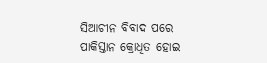ସିଆଚୀନ ବିବାଦ ପରେ ପାକିସ୍ତାନ କ୍ରୋଧିତ ହୋଇ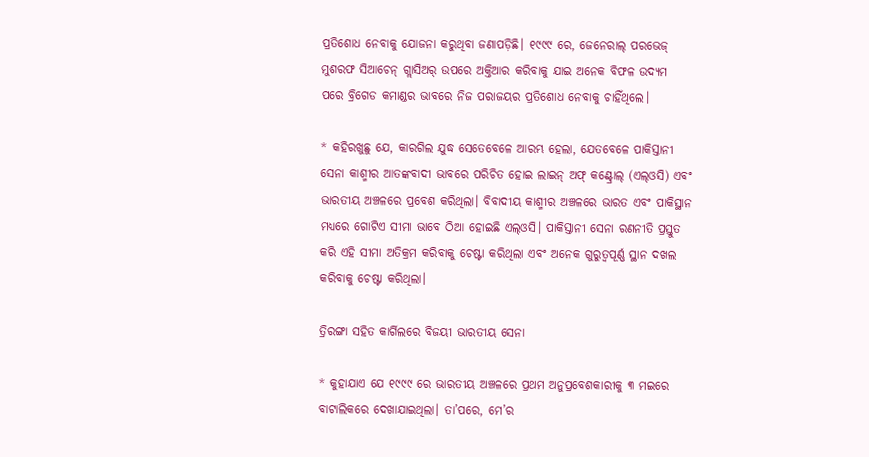ପ୍ରତିଶୋଧ ନେବାକୁ ଯୋଜନା କରୁଥିବା ଜଣାପଡ଼ିଛି। ୧୯୯୯ ରେ, ଜେନେରାଲ୍ ପରଭେଜ୍ ମୁଶରଫ ସିଆଚେନ୍ ଗ୍ଲାସିଅର୍‌ ଉପରେ ଅକ୍ତିଆର କରିବାକୁ ଯାଇ ଅନେକ ବିଫଳ ଉଦ୍ୟମ ପରେ ବ୍ରିଗେଡ କମାଣ୍ଡର ଭାବରେ ନିଜ ପରାଜୟର ପ୍ରତିଶୋଧ ନେବାକୁ ଚାହିଁଥିଲେ।

* କହିରଖୁଛୁ ଯେ, କାରଗିଲ ଯୁଦ୍ଧ ସେତେବେଳେ ଆରମ୍ଭ ହେଲା, ଯେତବେଳେ ପାକିସ୍ତାନୀ ସେନା କାଶ୍ମୀର ଆତଙ୍କବାଦୀ ଭାବରେ ପରିଚିତ ହୋଇ ଲାଇନ୍ ଅଫ୍ କଣ୍ଟ୍ରୋଲ୍ (ଏଲ୍‌ଓସି) ଏବଂ ଭାରତୀୟ ଅଞ୍ଚଳରେ ପ୍ରବେଶ କରିଥିଲା। ବିବାଦୀୟ କାଶ୍ମୀର ଅଞ୍ଚଳରେ ଭାରତ ଏବଂ ପାକିସ୍ଥାନ ମଧ୍ୟରେ ଗୋଟିଏ ସୀମା ଭାବେ ଠିଆ ହୋଇଛି ଏଲ୍‌ଓସି। ପାକିସ୍ତାନୀ ସେନା ରଣନୀତି ପ୍ରସ୍ତୁତ କରି ଏହି ସୀମା ଅତିକ୍ରମ କରିବାକୁ ଚେଷ୍ଟା କରିଥିଲା ଏବଂ ଅନେକ ଗୁରୁତ୍ୱପୂର୍ଣ୍ଣ ସ୍ଥାନ ଦଖଲ କରିବାକୁ ଚେଷ୍ଟା କରିଥିଲା।

ତ୍ରିରଙ୍ଗା ସହିତ କାର୍ଗିଲରେ ବିଜୟୀ ଭାରତୀୟ ସେନା

* କୁହାଯାଏ ଯେ ୧୯୯୯ ରେ ଭାରତୀୟ ଅଞ୍ଚଳରେ ପ୍ରଥମ ଅନୁପ୍ରବେଶକାରୀକୁ ୩ ମଇରେ ବାଟାଲିକରେ ଦେଖାଯାଇଥିଲା। ତା’ପରେ, ମେ’ର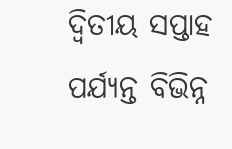ଦ୍ୱିତୀୟ ସପ୍ତାହ ପର୍ଯ୍ୟନ୍ତ ବିଭିନ୍ନ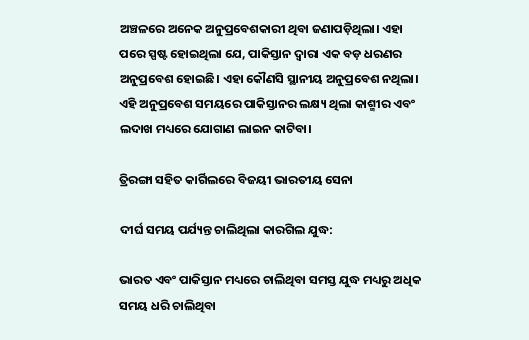ଅଞ୍ଚଳରେ ଅନେକ ଅନୁପ୍ରବେଶକାରୀ ଥିବା ଜଣାପଡ଼ିଥିଲା। ଏହା ପରେ ସ୍ପଷ୍ଟ ହୋଇଥିଲା ଯେ, ପାକିସ୍ତାନ ଦ୍ୱାରା ଏକ ବଡ଼ ଧରଣର ଅନୁପ୍ରବେଶ ହୋଇଛି। ଏହା କୌଣସି ସ୍ଥାନୀୟ ଅନୁପ୍ରବେଶ ନଥିଲା। ଏହି ଅନୁପ୍ରବେଶ ସମୟରେ ପାକିସ୍ତାନର ଲକ୍ଷ୍ୟ ଥିଲା କାଶ୍ମୀର ଏବଂ ଲଦାଖ ମଧ୍ୟରେ ଯୋଗାଣ ଲାଇନ କାଟିବା।

ତ୍ରିରଙ୍ଗା ସହିତ କାର୍ଗିଲରେ ବିଜୟୀ ଭାରତୀୟ ସେନା

ଦୀର୍ଘ ସମୟ ପର୍ଯ୍ୟନ୍ତ ଚାଲିଥିଲା କାରଗିଲ ଯୁଦ୍ଧ:

ଭାରତ ଏବଂ ପାକିସ୍ତାନ ମଧ୍ୟରେ ଚାଲିଥିବା ସମସ୍ତ ଯୁଦ୍ଧ ମଧ୍ୟରୁ ଅଧିକ ସମୟ ଧରି ଚାଲିଥିବା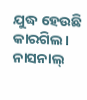ଯୁଦ୍ଧ ହେଉଛି କାରଗିଲ। ନାସନାଲ୍‌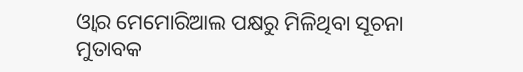ଓ୍ବାର ମେମୋରିଆଲ ପକ୍ଷରୁ ମିଳିଥିବା ସୂଚନା ମୁତାବକ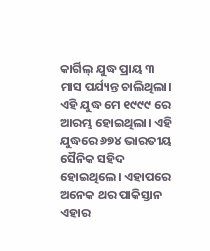କାର୍ଗିଲ୍ ଯୁଦ୍ଧ ପ୍ରାୟ ୩ ମାସ ପର୍ଯ୍ୟନ୍ତ ଚାଲିଥିଲା। ଏହି ଯୁଦ୍ଧ ମେ ୧୯୯୯ ରେ ଆରମ୍ଭ ହୋଇଥିଲା। ଏହି ଯୁଦ୍ଧରେ ୬୭୪ ଭାରତୀୟ ସୈନିକ ସହିଦ ହୋଇଥିଲେ। ଏହାପରେ ଅନେକ ଥର ପାକିସ୍ତାନ ଏହାର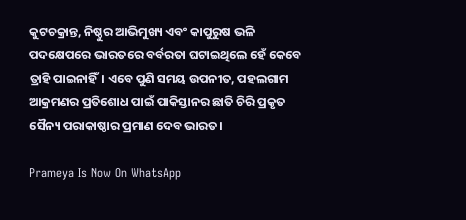କୁଟଚକ୍ରାନ୍ତ, ନିଷ୍ଠୁର ଆଭିମୁଖ୍ୟ ଏବଂ କାପୁରୁଷ ଭଳି ପଦକ୍ଷେପରେ ଭାରତରେ ବର୍ବରତା ଘଟାଇଥିଲେ ହେଁ କେବେ ତ୍ରାହି ପାଇନାହିଁ। ଏବେ ପୁଣି ସମୟ ଉପନୀତ, ପହଲଗାମ ଆକ୍ରମଣର ପ୍ରତିଶୋଧ ପାଇଁ ପାକିସ୍ତାନର ଛାତି ଚିରି ପ୍ରକୃତ ସୈନ୍ୟ ପରାକାଷ୍ଠାର ପ୍ରମାଣ ଦେବ ଭାରତ।

Prameya Is Now On WhatsApp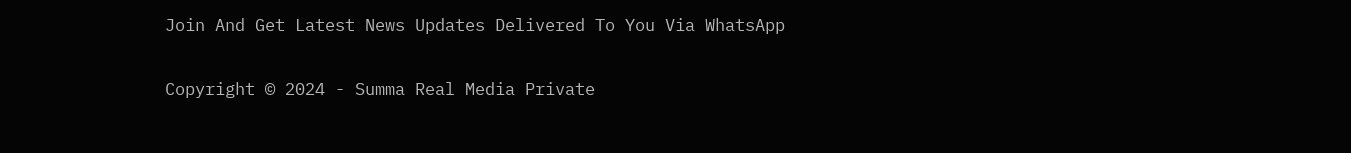Join And Get Latest News Updates Delivered To You Via WhatsApp

Copyright © 2024 - Summa Real Media Private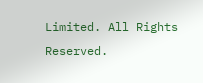Limited. All Rights Reserved.